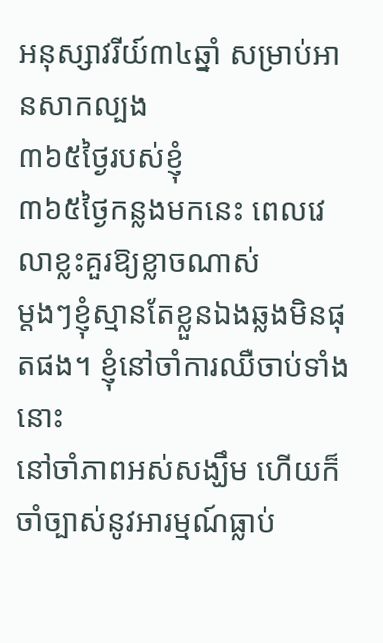អនុស្សាវរីយ៍៣៤ឆ្នាំ សម្រាប់អានសាកល្បង
៣៦៥ថ្ងៃរបស់ខ្ញុំ
៣៦៥ថ្ងៃកន្លងមកនេះ ពេលវេលាខ្លះគួរឱ្យខ្លាចណាស់
ម្តងៗខ្ញុំស្មានតែខ្លួនឯងឆ្លងមិនផុតផង។ ខ្ញុំនៅចាំការឈឺចាប់ទាំងនោះ
នៅចាំភាពអស់សង្ឃឹម ហើយក៏ចាំច្បាស់នូវអារម្មណ៍ធ្លាប់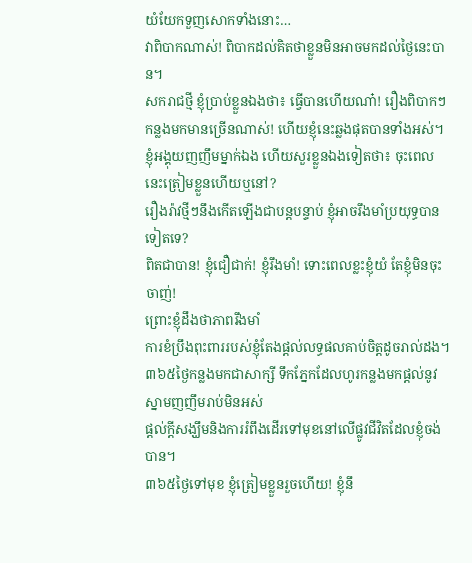យំយែកទួញសោកទាំងនោះ…
វាពិបាកណាស់! ពិបាកដល់គិតថាខ្លួនមិនអាចមកដល់ថ្ងៃនេះបាន។
សករាជថ្មី ខ្ញុំប្រាប់ខ្លួនឯងថា៖ ធ្វើបានហើយណា៎! រឿងពិបាកៗកន្លងមកមានច្រើនណាស់! ហើយខ្ញុំនេះឆ្លងផុតបានទាំងអស់។
ខ្ញុំអង្គុយញញឹមម្នាក់ឯង ហើយសួរខ្លួនឯងទៀតថា៖ ចុះពេលនេះត្រៀមខ្លួនហើយឬនៅ?
រឿងរ៉ាវថ្មីៗនឹងកើតឡើងជាបន្តបន្ទាប់ ខ្ញុំអាចរឹងមាំប្រយុទ្ធបានទៀតទេ?
ពិតជាបាន! ខ្ញុំជឿជាក់! ខ្ញុំរឹងមាំ! ទោះពេលខ្លះខ្ញុំយំ តែខ្ញុំមិនចុះចាញ់!
ព្រោះខ្ញុំដឹងថាភាពរឹងមាំ
ការខំប្រឹងពុះពាររបស់ខ្ញុំតែងផ្តល់លទ្ធផលគាប់ចិត្តដូចរាល់ដង។
៣៦៥ថ្ងៃកន្លងមកជាសាក្សី ទឹកភ្នែកដែលហូរកន្លងមកផ្តល់នូវស្នាមញញឹមរាប់មិនអស់
ផ្តល់ក្តីសង្ឃឹមនិងការរំពឹងដើរទៅមុខនៅលើផ្លូវជីវិតដែលខ្ញុំចង់បាន។
៣៦៥ថ្ងៃទៅមុខ ខ្ញុំត្រៀមខ្លួនរួចហើយ! ខ្ញុំនឹ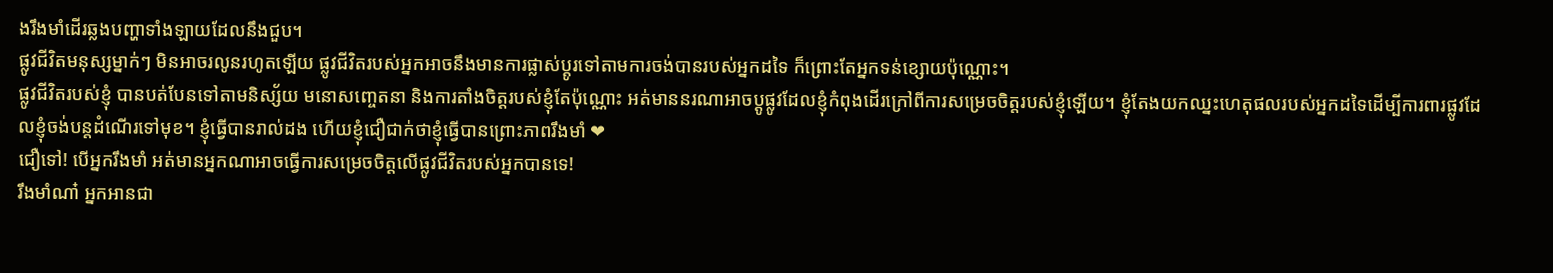ងរឹងមាំដើរឆ្លងបញ្ហាទាំងឡាយដែលនឹងជួប។
ផ្លូវជីវិតមនុស្សម្នាក់ៗ មិនអាចរលូនរហូតឡើយ ផ្លូវជីវិតរបស់អ្នកអាចនឹងមានការផ្លាស់ប្ដូរទៅតាមការចង់បានរបស់អ្នកដទៃ ក៏ព្រោះតែអ្នកទន់ខ្សោយប៉ុណ្ណោះ។
ផ្លូវជីវិតរបស់ខ្ញុំ បានបត់បែនទៅតាមនិស្ស័យ មនោសញ្ចេតនា និងការតាំងចិត្តរបស់ខ្ញុំតែប៉ុណ្ណោះ អត់មាននរណាអាចប្តូផ្លូវដែលខ្ញុំកំពុងដើរក្រៅពីការសម្រេចចិត្តរបស់ខ្ញុំឡើយ។ ខ្ញុំតែងយកឈ្នះហេតុផលរបស់អ្នកដទៃដើម្បីការពារផ្លូវដែលខ្ញុំចង់បន្តដំណើរទៅមុខ។ ខ្ញុំធ្វើបានរាល់ដង ហើយខ្ញុំជឿជាក់ថាខ្ញុំធ្វើបានព្រោះភាពរឹងមាំ ❤
ជឿទៅ! បើអ្នករឹងមាំ អត់មានអ្នកណាអាចធ្វើការសម្រេចចិត្តលើផ្លូវជីវិតរបស់អ្នកបានទេ!
រឹងមាំណា៎ អ្នកអានជា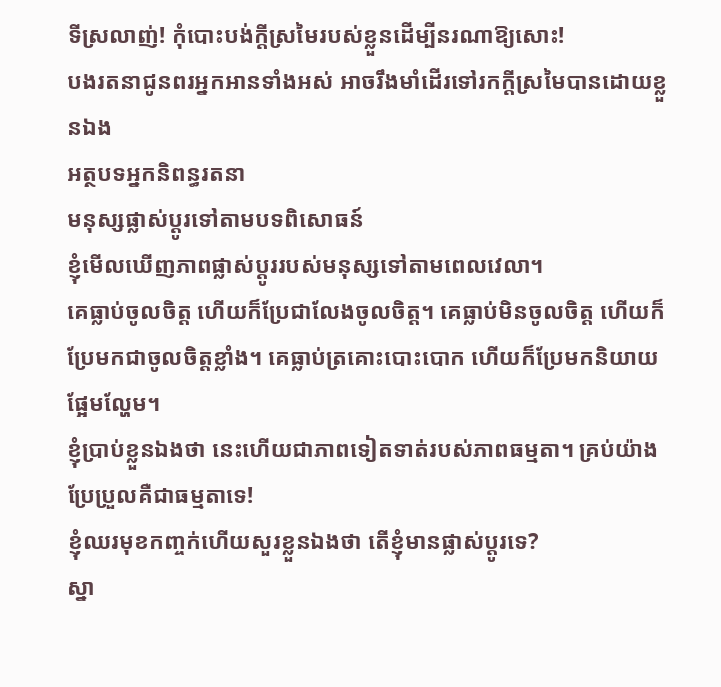ទីស្រលាញ់! កុំបោះបង់ក្តីស្រមៃរបស់ខ្លួនដើម្បីនរណាឱ្យសោះ!
បងរតនាជូនពរអ្នកអានទាំងអស់ អាចរឹងមាំដើរទៅរកក្តីស្រមៃបានដោយខ្លួនឯង
អត្ថបទអ្នកនិពន្ធរតនា
មនុស្សផ្លាស់ប្តូរទៅតាមបទពិសោធន៍
ខ្ញុំមើលឃើញភាពផ្លាស់ប្តូររបស់មនុស្សទៅតាមពេលវេលា។
គេធ្លាប់ចូលចិត្ត ហើយក៏ប្រែជាលែងចូលចិត្ត។ គេធ្លាប់មិនចូលចិត្ត ហើយក៏ប្រែមកជាចូលចិត្តខ្លាំង។ គេធ្លាប់ត្រគោះបោះបោក ហើយក៏ប្រែមកនិយាយផ្អែមល្ហែម។
ខ្ញុំប្រាប់ខ្លួនឯងថា នេះហើយជាភាពទៀតទាត់របស់ភាពធម្មតា។ គ្រប់យ៉ាងប្រែប្រួលគឺជាធម្មតាទេ!
ខ្ញុំឈរមុខកញ្ចក់ហើយសួរខ្លួនឯងថា តើខ្ញុំមានផ្លាស់ប្តូរទេ?
ស្នា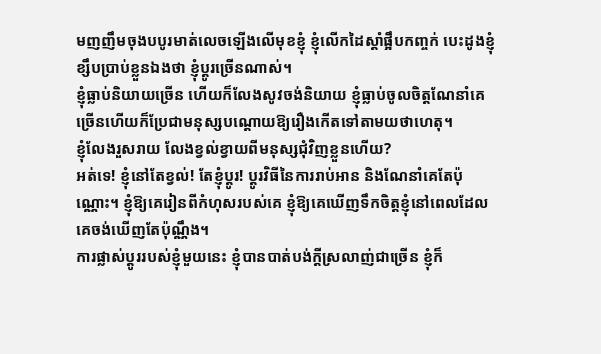មញញឹមចុងបបូរមាត់លេចឡើងលើមុខខ្ញុំ ខ្ញុំលើកដៃស្តាំផ្អឹបកញ្ចក់ បេះដូងខ្ញុំខ្សឹបប្រាប់ខ្លួនឯងថា ខ្ញុំប្តូរច្រើនណាស់។
ខ្ញុំធ្លាប់និយាយច្រើន ហើយក៏លែងសូវចង់និយាយ ខ្ញុំធ្លាប់ចូលចិត្តណែនាំគេច្រើនហើយក៏ប្រែជាមនុស្សបណ្តោយឱ្យរឿងកើតទៅតាមយថាហេតុ។
ខ្ញុំលែងរួសរាយ លែងខ្វល់ខ្វាយពីមនុស្សជុំវិញខ្លួនហើយ?
អត់ទេ! ខ្ញុំនៅតែខ្វល់! តែខ្ញុំប្តូរ! ប្តូរវិធីនៃការរាប់អាន និងណែនាំគេតែប៉ុណ្ណោះ។ ខ្ញុំឱ្យគេរៀនពីកំហុសរបស់គេ ខ្ញុំឱ្យគេឃើញទឹកចិត្តខ្ញុំនៅពេលដែលគេចង់ឃើញតែប៉ុណ្ណឹង។
ការផ្លាស់ប្តូររបស់ខ្ញុំមួយនេះ ខ្ញុំបានបាត់បង់ក្តីស្រលាញ់ជាច្រើន ខ្ញុំក៏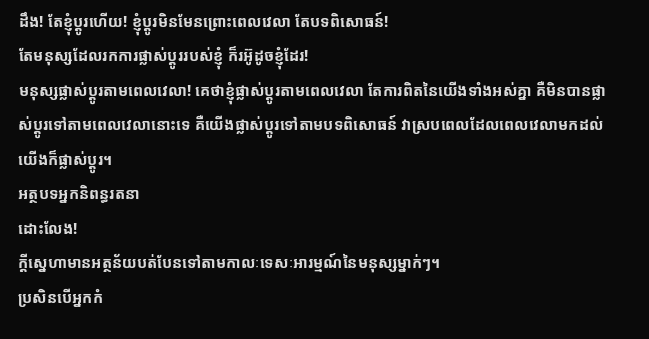ដឹង! តែខ្ញុំប្តូរហើយ! ខ្ញុំប្តូរមិនមែនព្រោះពេលវេលា តែបទពិសោធន៍!
តែមនុស្សដែលរកការផ្លាស់ប្តូររបស់ខ្ញុំ ក៏រអ៊ូដូចខ្ញុំដែរ!
មនុស្សផ្លាស់ប្តូរតាមពេលវេលា! គេថាខ្ញុំផ្លាស់ប្តូរតាមពេលវេលា តែការពិតនៃយើងទាំងអស់គ្នា គឺមិនបានផ្លាស់ប្តូរទៅតាមពេលវេលានោះទេ គឺយើងផ្លាស់ប្តូរទៅតាមបទពិសោធន៍ វាស្របពេលដែលពេលវេលាមកដល់ យើងក៏ផ្លាស់ប្តូរ។
អត្ថបទអ្នកនិពន្ធរតនា
ដោះលែង!
ក្តីស្នេហាមានអត្ថន័យបត់បែនទៅតាមកាលៈទេសៈអារម្មណ៍នៃមនុស្សម្នាក់ៗ។
ប្រសិនបើអ្នកកំ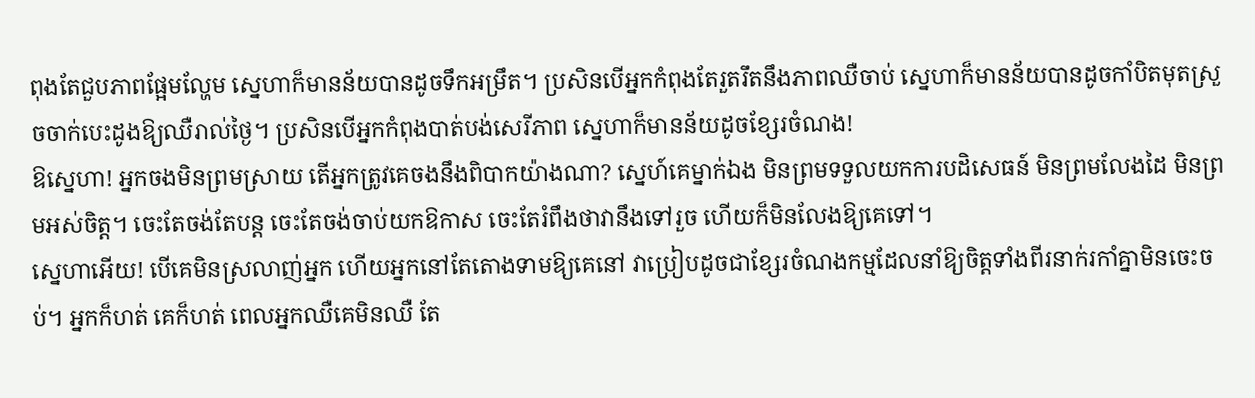ពុងតែជួបភាពផ្អែមល្ហែម ស្នេហាក៏មានន័យបានដូចទឹកអម្រឹត។ ប្រសិនបើអ្នកកំពុងតែរួតរឹតនឹងភាពឈឺចាប់ ស្នេហាក៏មានន័យបានដូចកាំបិតមុតស្រួចចាក់បេះដូងឱ្យឈឺរាល់ថ្ងៃ។ ប្រសិនបើអ្នកកំពុងបាត់បង់សេរីភាព ស្នេហាក៏មានន័យដូចខ្សែរចំណង!
ឱស្នេហា! អ្នកចងមិនព្រមស្រាយ តើអ្នកត្រូវគេចងនឹងពិបាកយ៉ាងណា? ស្នេហ៍គេម្នាក់ឯង មិនព្រមទទួលយកការបដិសេធន៍ មិនព្រមលែងដៃ មិនព្រមអស់ចិត្ត។ ចេះតែចង់តែបន្ត ចេះតែចង់ចាប់យកឱកាស ចេះតែរំពឹងថាវានឹងទៅរួច ហើយក៏មិនលែងឱ្យគេទៅ។
ស្នេហាអើយ! បើគេមិនស្រលាញ់អ្នក ហើយអ្នកនៅតែតោងទាមឱ្យគេនៅ វាប្រៀបដូចជាខ្សែរចំណងកម្មដែលនាំឱ្យចិត្តទាំងពីរនាក់រកាំគ្នាមិនចេះចប់។ អ្នកក៏ហត់ គេក៏ហត់ ពេលអ្នកឈឺគេមិនឈឺ តែ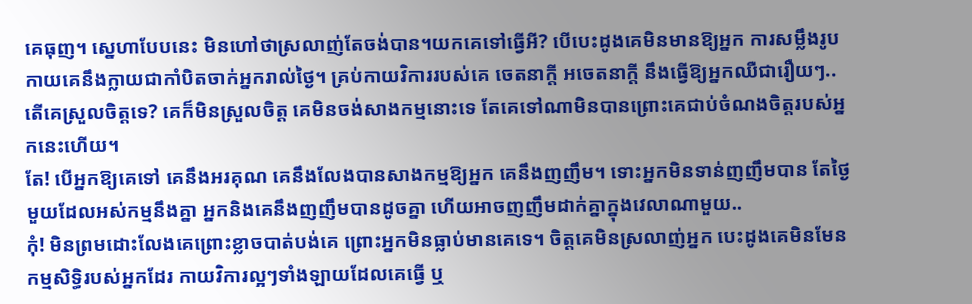គេធុញ។ ស្នេហាបែបនេះ មិនហៅថាស្រលាញ់តែចង់បាន។យកគេទៅធ្វើអី? បើបេះដូងគេមិនមានឱ្យអ្នក ការសម្លឹងរូបកាយគេនឹងក្លាយជាកាំបិតចាក់អ្នករាល់ថ្ងៃ។ គ្រប់កាយវិការរបស់គេ ចេតនាក្តី អចេតនាក្តី នឹងធ្វើឱ្យអ្នកឈឺជារឿយៗ..
តើគេស្រួលចិត្តទេ? គេក៏មិនស្រួលចិត្ត គេមិនចង់សាងកម្មនោះទេ តែគេទៅណាមិនបានព្រោះគេជាប់ចំណងចិត្តរបស់អ្នកនេះហើយ។
តែ! បើអ្នកឱ្យគេទៅ គេនឹងអរគុណ គេនឹងលែងបានសាងកម្មឱ្យអ្នក គេនឹងញញឹម។ ទោះអ្នកមិនទាន់ញញឹមបាន តែថ្ងៃមួយដែលអស់កម្មនឹងគ្នា អ្នកនិងគេនឹងញញឹមបានដូចគ្នា ហើយអាចញញឹមដាក់គ្នាក្នុងវេលាណាមួយ..
កុំ! មិនព្រមដោះលែងគេព្រោះខ្លាចបាត់បង់គេ ព្រោះអ្នកមិនធ្លាប់មានគេទេ។ ចិត្តគេមិនស្រលាញ់អ្នក បេះដូងគេមិនមែនកម្មសិទ្ធិរបស់អ្នកដែរ កាយវិការល្អៗទាំងឡាយដែលគេធ្វើ ឬ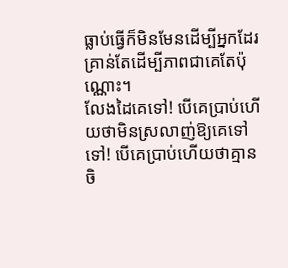ធ្លាប់ធ្វើក៏មិនមែនដើម្បីអ្នកដែរ គ្រាន់តែដើម្បីភាពជាគេតែប៉ុណ្ណោះ។
លែងដៃគេទៅ! បើគេប្រាប់ហើយថាមិនស្រលាញ់ឱ្យគេទៅ ទៅ! បើគេប្រាប់ហើយថាគ្មានចិ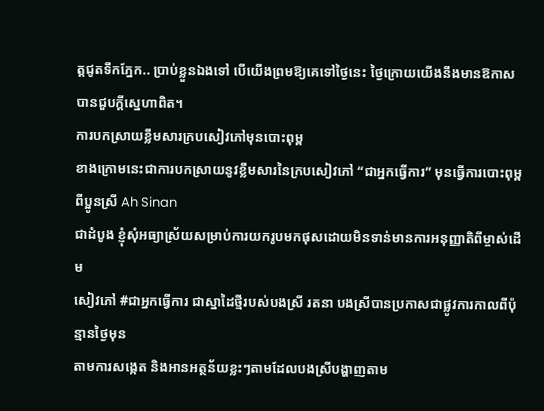ត្តជូតទឹកភ្នែក.. ប្រាប់ខ្លួនឯងទៅ បើយើងព្រមឱ្យគេទៅថ្ងៃនេះ ថ្ងៃក្រោយយើងនឹងមានឱកាសបានជួបក្តីស្នេហាពិត។
ការបកស្រាយខ្លឹមសារក្របសៀវភៅមុនបោះពុម្ព
ខាងក្រោមនេះជាការបកស្រាយនូវខ្លឹមសារនៃក្របសៀវភៅ “ជាអ្នកធ្វើការ” មុនធ្វើការបោះពុម្ព ពីប្អូនស្រី Ah Sinan
ជាដំបូង ខ្ញុំសុំអធ្យាស្រ័យសម្រាប់ការយករូបមកផុសដោយមិនទាន់មានការអនុញ្ញាតិពីម្ចាស់ដើម
សៀវភៅ #ជាអ្នកធ្វើការ ជាស្នាដៃថ្មីរបស់បងស្រី រតនា បងស្រីបានប្រកាសជាផ្លូវការកាលពីប៉ុន្មានថ្ងៃមុន
តាមការសង្កេត និងអានអត្ថន័យខ្លះៗតាមដែលបងស្រីបង្ហាញតាម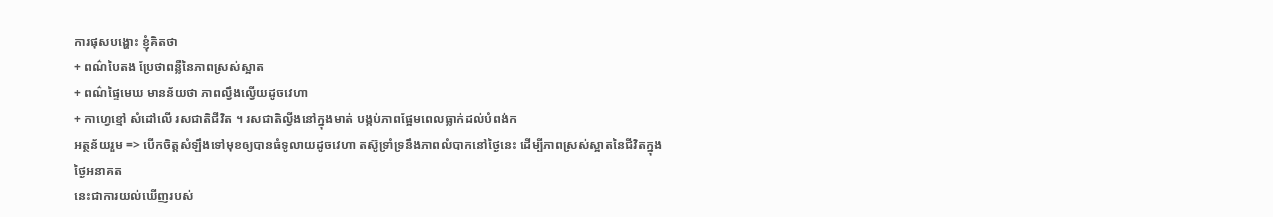ការផុសបង្ហោះ ខ្ញុំគិតថា
+ ពណ៌បៃតង ប្រែថាពន្លឺនៃភាពស្រស់ស្អាត
+ ពណ៌ផ្ទៃមេឃ មានន័យថា ភាពល្វឹងល្វើយដូចវេហា
+ កាហ្វេខ្មៅ សំដៅលើ រសជាតិជីវិត ។ រសជាតិល្វីងនៅក្នុងមាត់ បង្កប់ភាពផ្អែមពេលធ្លាក់ដល់បំពង់ក
អត្ថន័យរួម => បើកចិត្តសំឡឹងទៅមុខឲ្យបានធំទូលាយដូចវេហា តស៊ូទ្រាំទ្រនឹងភាពលំបាកនៅថ្ងៃនេះ ដើម្បីភាពស្រស់ស្អាតនៃជីវិតក្នុងថ្ងៃអនាគត
នេះជាការយល់ឃើញរបស់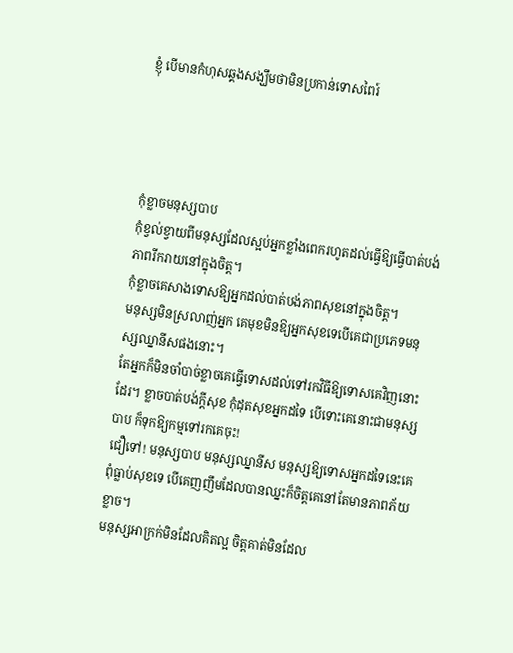ខ្ញុំ បើមានកំហុសឆ្គងសង្ឃឹមថាមិនប្រកាន់ទោសពៃរ៍




កុំខ្លាចមនុស្សបាប
កុំខ្វល់ខ្វាយពីមនុស្សដែលស្អប់អ្នកខ្លាំងពេករហូតដល់ធ្វើឱ្យធ្វើបាត់បង់ភាពរីករាយនៅក្នុងចិត្ត។
កុំខ្លាចគេសាងទោសឱ្យអ្នកដល់បាត់បង់ភាពសុខនៅក្នុងចិត្ត។
មនុស្សមិនស្រលាញ់អ្នក គេមុខមិនឱ្យអ្នកសុខទេបើគេជាប្រភេទមនុស្សឈ្នានីសផងនោះ។
តែអ្នកក៏មិនចាំបាច់ខ្លាចគេធ្វើទោសដល់ទៅរកវិធីឱ្យទោសគេវិញនោះដែរ។ ខ្លាចបាត់បង់ក្តីសុខ កុំដុតសុខអ្នកដទៃ បើទោះគេនោះជាមនុស្សបាប ក៏ទុកឱ្យកម្មទៅរកគេចុះ!
ជឿទៅ! មនុស្សបាប មនុស្សឈ្នានីស មនុស្សឱ្យទោសអ្នកដទៃនេះគេពុំធ្លាប់សុខទេ បើគេញញឹមដែលបានឈ្នះក៏ចិត្តគេនៅតែមានភាពភ័យខ្លាច។
មនុស្សអាក្រក់មិនដែលគិតល្អ ចិត្តគាត់មិនដែល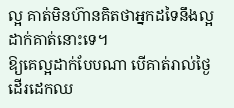ល្អ គាត់មិនហ៊ានគិតថាអ្នកដទៃនឹងល្អដាក់គាត់នោះទេ។
ឱ្យគេល្អដាក់បែបណា បើគាត់រាល់ថ្ងៃដើរដេកឈ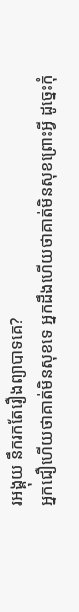រអង្គុយ នឹករកតែរឿងព្យាបាទគេ?
អ្នកជឿហើយថាគាត់មិនសុខទេ អ្នកដឹងហើយថាគាត់មិនសុខព្រោះអ្វី ដូច្នេះកុំ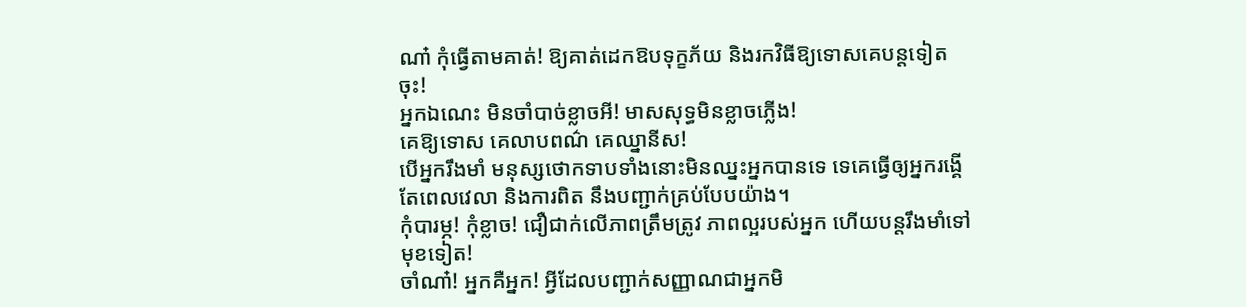ណា៎ កុំធ្វើតាមគាត់! ឱ្យគាត់ដេកឱបទុក្ខភ័យ និងរកវិធីឱ្យទោសគេបន្តទៀតចុះ!
អ្នកឯណេះ មិនចាំបាច់ខ្លាចអី! មាសសុទ្ធមិនខ្លាចភ្លើង!
គេឱ្យទោស គេលាបពណ៌ គេឈ្នានីស!
បើអ្នករឹងមាំ មនុស្សថោកទាបទាំងនោះមិនឈ្នះអ្នកបានទេ ទេគេធ្វើឲ្យអ្នករង្គើ តែពេលវេលា និងការពិត នឹងបញ្ជាក់គ្រប់បែបយ៉ាង។
កុំបារម្ភ! កុំខ្លាច! ជឿជាក់លើភាពត្រឹមត្រូវ ភាពល្អរបស់អ្នក ហើយបន្តរឹងមាំទៅមុខទៀត!
ចាំណា៎! អ្នកគឺអ្នក! អ្វីដែលបញ្ជាក់សញ្ញាណជាអ្នកមិ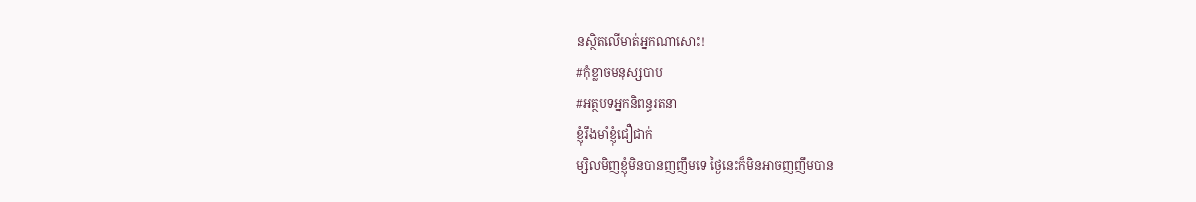នស្ថិតលើមាត់អ្នកណាសោះ!
#កុំខ្លាចមនុស្សបាប
#អត្ថបទអ្នកនិពន្ធរតនា
ខ្ញុំរឹងមាំខ្ញុំជឿជាក់
ម្សិលមិញខ្ញុំមិនបានញញឹមទេ ថ្ងៃនេះក៏មិនអាចញញឹមបាន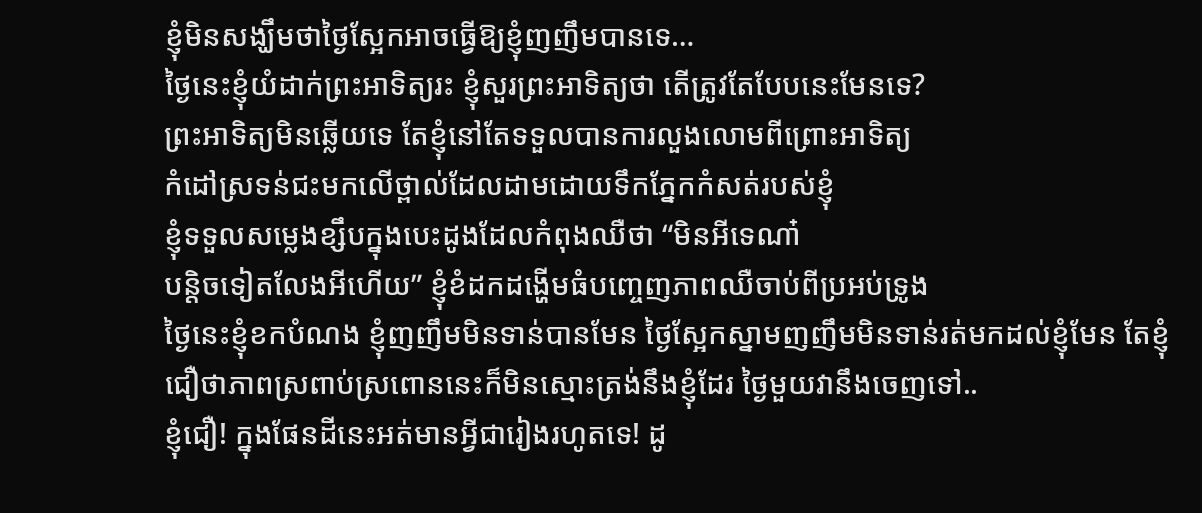ខ្ញុំមិនសង្ឃឹមថាថ្ងៃស្អែកអាចធ្វើឱ្យខ្ញុំញញឹមបានទេ…
ថ្ងៃនេះខ្ញុំយំដាក់ព្រះអាទិត្យរះ ខ្ញុំសួរព្រះអាទិត្យថា តើត្រូវតែបែបនេះមែនទេ?
ព្រះអាទិត្យមិនឆ្លើយទេ តែខ្ញុំនៅតែទទួលបានការលួងលោមពីព្រោះអាទិត្យ
កំដៅស្រទន់ជះមកលើថ្ពាល់ដែលដាមដោយទឹកភ្នែកកំសត់របស់ខ្ញុំ
ខ្ញុំទទួលសម្លេងខ្សឹបក្នុងបេះដូងដែលកំពុងឈឺថា “មិនអីទេណា៎
បន្តិចទៀតលែងអីហើយ” ខ្ញុំខំដកដង្ហើមធំបញ្ចេញភាពឈឺចាប់ពីប្រអប់ទ្រូង
ថ្ងៃនេះខ្ញុំខកបំណង ខ្ញុំញញឹមមិនទាន់បានមែន ថ្ងៃស្អែកស្នាមញញឹមមិនទាន់រត់មកដល់ខ្ញុំមែន តែខ្ញុំជឿថាភាពស្រពាប់ស្រពោននេះក៏មិនស្មោះត្រង់នឹងខ្ញុំដែរ ថ្ងៃមួយវានឹងចេញទៅ..
ខ្ញុំជឿ! ក្នុងផែនដីនេះអត់មានអ្វីជារៀងរហូតទេ! ដូ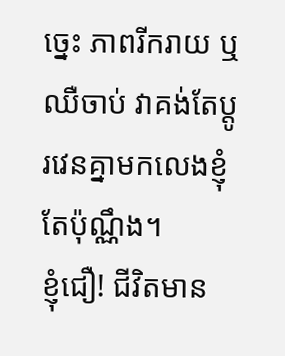ច្នេះ ភាពរីករាយ ឬឈឺចាប់ វាគង់តែប្តូរវេនគ្នាមកលេងខ្ញុំតែប៉ុណ្ណឹង។
ខ្ញុំជឿ! ជីវិតមាន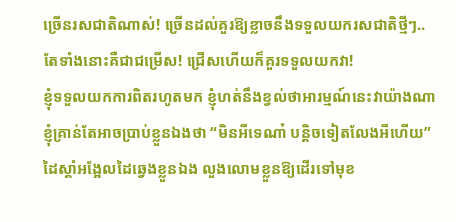ច្រើនរសជាតិណាស់! ច្រើនដល់គួរឱ្យខ្លាចនឹងទទួលយករសជាតិថ្មីៗ..
តែទាំងនោះគឺជាជម្រើស! ជ្រើសហើយក៏គួរទទួលយកវា!
ខ្ញុំទទួលយកការពិតរហូតមក ខ្ញុំហត់នឹងខ្វល់ថាអារម្មណ៍នេះវាយ៉ាងណា
ខ្ញុំគ្រាន់តែអាចប្រាប់ខ្លួនឯងថា “មិនអីទេណា៎ បន្តិចទៀតលែងអីហើយ”
ដៃស្តាំអង្អែលដៃឆ្វេងខ្លួនឯង លួងលោមខ្លួនឱ្យដើរទៅមុខ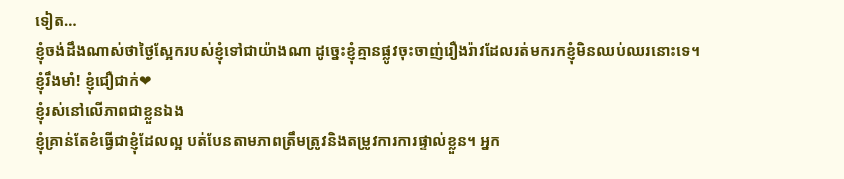ទៀត…
ខ្ញុំចង់ដឹងណាស់ថាថ្ងៃស្អែករបស់ខ្ញុំទៅជាយ៉ាងណា ដូច្នេះខ្ញុំគ្មានផ្លូវចុះចាញ់រឿងរ៉ាវដែលរត់មករកខ្ញុំមិនឈប់ឈរនោះទេ។
ខ្ញុំរឹងមាំ! ខ្ញុំជឿជាក់❤
ខ្ញុំរស់នៅលើភាពជាខ្លួនឯង
ខ្ញុំគ្រាន់តែខំធ្វើជាខ្ញុំដែលល្អ បត់បែនតាមភាពត្រឹមត្រូវនិងតម្រូវការការផ្ទាល់ខ្លួន។ អ្នក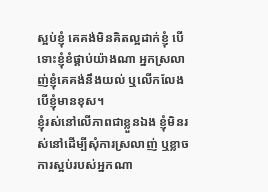ស្អប់ខ្ញុំ គេគង់មិនគិតល្អដាក់ខ្ញុំ បើទោះខ្ញុំខំផ្គាប់យ៉ាងណា អ្នកស្រលាញ់ខ្ញុំគេគង់នឹងយល់ ឬលើកលែងបើខ្ញុំមានខុស។
ខ្ញុំរស់នៅលើភាពជាខ្លួនឯង ខ្ញុំមិនរស់នៅដើម្បីសុំការស្រលាញ់ ឬខ្លាចការស្អប់របស់អ្នកណា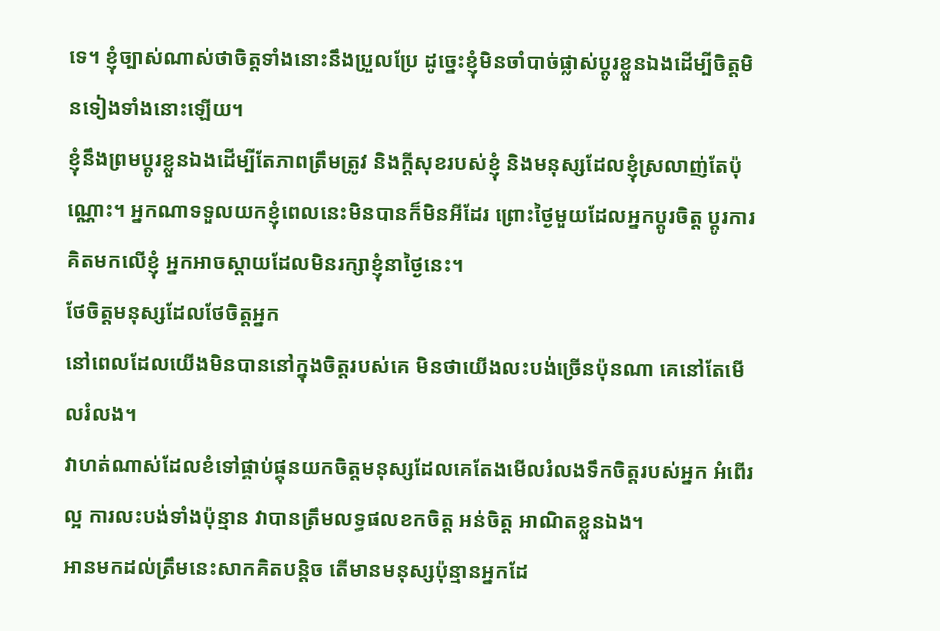ទេ។ ខ្ញុំច្បាស់ណាស់ថាចិត្តទាំងនោះនឹងប្រួលប្រែ ដូច្នេះខ្ញុំមិនចាំបាច់ផ្លាស់ប្ដូរខ្លួនឯងដើម្បីចិត្តមិនទៀងទាំងនោះឡើយ។
ខ្ញុំនឹងព្រមប្តូរខ្លួនឯងដើម្បីតែភាពត្រឹមត្រូវ និងក្តីសុខរបស់ខ្ញុំ និងមនុស្សដែលខ្ញុំស្រលាញ់តែប៉ុណ្ណោះ។ អ្នកណាទទួលយកខ្ញុំពេលនេះមិនបានក៏មិនអីដែរ ព្រោះថ្ងៃមួយដែលអ្នកប្តូរចិត្ត ប្តូរការគិតមកលើខ្ញុំ អ្នកអាចស្តាយដែលមិនរក្សាខ្ញុំនាថ្ងៃនេះ។
ថែចិត្តមនុស្សដែលថែចិត្តអ្នក
នៅពេលដែលយើងមិនបាននៅក្នុងចិត្តរបស់គេ មិនថាយើងលះបង់ច្រើនប៉ុនណា គេនៅតែមើលរំលង។
វាហត់ណាស់ដែលខំទៅផ្គាប់ផ្គុនយកចិត្តមនុស្សដែលគេតែងមើលរំលងទឹកចិត្តរបស់អ្នក អំពើរល្អ ការលះបង់ទាំងប៉ុន្មាន វាបានត្រឹមលទ្ធផលខកចិត្ត អន់ចិត្ត អាណិតខ្លួនឯង។
អានមកដល់ត្រឹមនេះសាកគិតបន្តិច តើមានមនុស្សប៉ុន្មានអ្នកដែ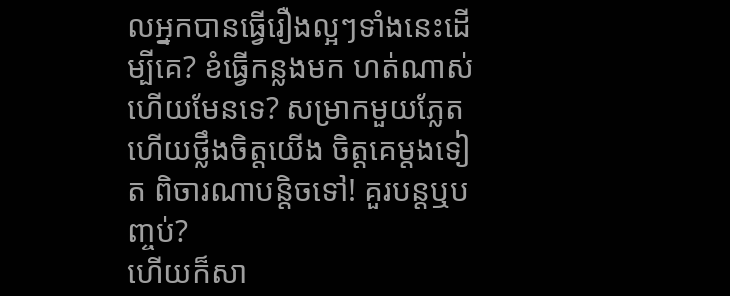លអ្នកបានធ្វើរឿងល្អៗទាំងនេះដើម្បីគេ? ខំធ្វើកន្លងមក ហត់ណាស់ហើយមែនទេ? សម្រាកមួយភ្លែត ហើយថ្លឹងចិត្តយើង ចិត្តគេម្តងទៀត ពិចារណាបន្តិចទៅ! គួរបន្តឬបញ្ចប់?
ហើយក៏សា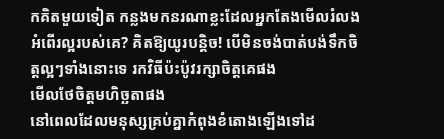កគិតមួយទៀត កន្លងមកនរណាខ្លះដែលអ្នកតែងមើលរំលងអំពើរល្អរបស់គេ? គិតឱ្យយូរបន្តិច! បើមិនចង់បាត់បង់ទឹកចិត្តល្អៗទាំងនោះទេ រកវិធីប៉ះប៉ូវរក្សាចិត្តគេផង
មើលថែចិត្តមហិច្ឆតាផង
នៅពេលដែលមនុស្សគ្រប់គ្នាកំពុងខំតោងឡើងទៅដ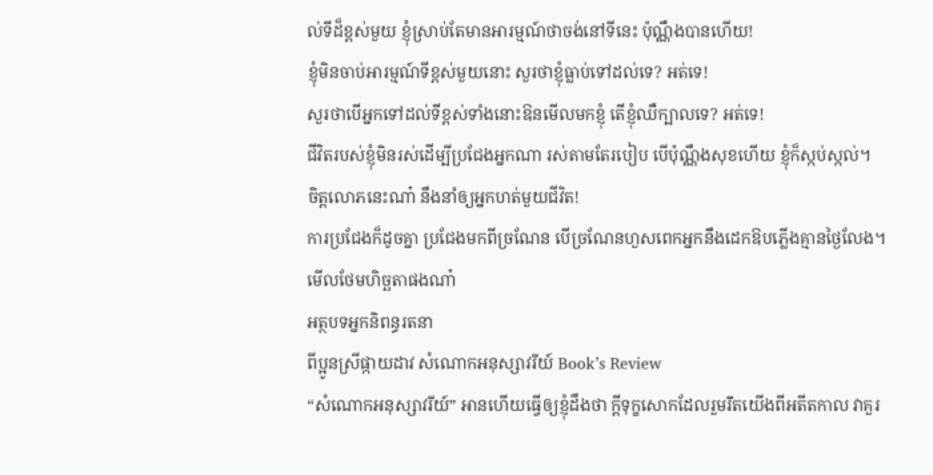ល់ទីដ៏ខ្ពស់មួយ ខ្ញុំស្រាប់តែមានអារម្មណ៍ថាចង់នៅទីនេះ ប៉ុណ្ណឹងបានហើយ!
ខ្ញុំមិនចាប់អារម្មណ៍ទីខ្ពស់មួយនោះ សួរថាខ្ញុំធ្លាប់ទៅដល់ទេ? អត់ទេ!
សួរថាបើអ្នកទៅដល់ទីខ្ពស់ទាំងនោះឱនមើលមកខ្ញុំ តើខ្ញុំឈឺក្បាលទេ? អត់ទេ!
ជីវិតរបស់ខ្ញុំមិនរស់ដើម្បីប្រជែងអ្នកណា រស់តាមតែរបៀប បើប៉ុណ្ណឹងសុខហើយ ខ្ញុំក៏ស្កប់ស្កល់។
ចិត្តលោភនេះណា៎ នឹងនាំឲ្យអ្នកហត់មួយជីវិត!
ការប្រជែងក៏ដូចគ្នា ប្រជែងមកពីច្រណែន បើច្រណែនហួសពេកអ្នកនឹងដេកឱបភ្លើងគ្មានថ្ងៃលែង។
មើលថែមហិច្ឆតាផងណា៎
អត្ថបទអ្នកនិពន្ធរតនា
ពីប្អូនស្រីផ្កាយដាវ សំណោកអនុស្សាវរីយ៍ Book’s Review
“សំណោកអនុស្សាវរីយ៍” អានហើយធ្វើឲ្យខ្ញុំដឹងថា ក្ដីទុក្ខសោកដែលរួមរឹតយើងពីអតីតកាល វាគួរ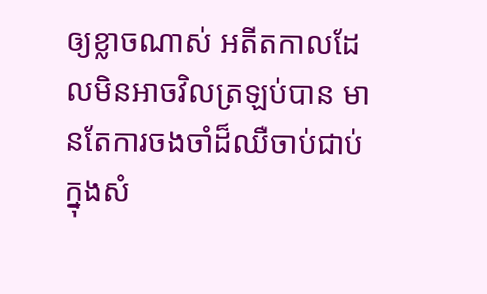ឲ្យខ្លាចណាស់ អតីតកាលដែលមិនអាចវិលត្រឡប់បាន មានតែការចងចាំដ៏ឈឺចាប់ជាប់ក្នុងសំ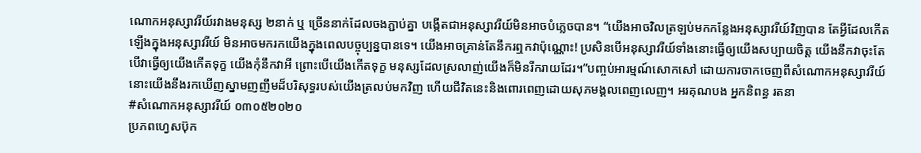ណោកអនុស្សាវរីយ៍រវាងមនុស្ស ២នាក់ ឬ ច្រើននាក់ដែលចងភ្ជាប់គ្នា បង្កើតជាអនុស្សាវរីយ៍មិនអាចបំភ្លេចបាន។ “យើងអាចវិលត្រឡប់មកកន្លែងអនុស្សាវរីយ៍វិញបាន តែអ្វីដែលកើតឡើងក្នុងអនុស្សាវរីយ៍ មិនអាចមករកយើងក្នុងពេលបច្ចុប្បន្នបានទេ។ យើងអាចគ្រាន់តែនឹករឮកវាប៉ុណ្ណេាះ! ប្រសិនបើអនុស្សាវរីយ៍ទាំងនោះធ្វើឲ្យយើងសប្បាយចិត្ត យើងនឹកវាចុះតែបើវាធ្វើឲ្យយើងកើតទុក្ខ យើងកុំនឹកវាអី ព្រោះបើយើងកើតទុក្ខ មនុស្សដែលស្រលាញ់យើងក៏មិនរីករាយដែរ។”បញ្ចប់អារម្មណ៍សោកសៅ ដោយការចាកចេញពីសំណោកអនុស្សាវរីយ៍ នោះយើងនឹងរកឃើញស្នាមញញឹមដ៏បរិសុទ្ធរបស់យើងត្រលប់មកវិញ ហើយជីវិតនេះនិងពោរពេញដោយសុភមង្គលពេញលេញ។ អរគុណបង អ្នកនិពន្ធ រតនា
#សំណោកអនុស្សាវរីយ៍ ០៣០៥២០២០
ប្រភពហ្វេសប៊ុក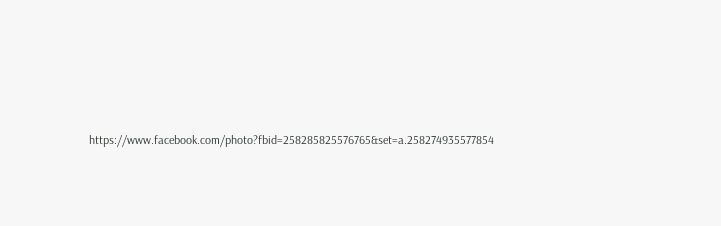https://www.facebook.com/photo?fbid=258285825576765&set=a.258274935577854